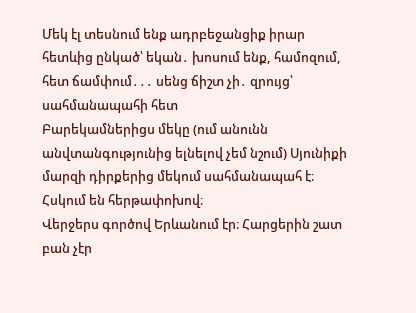Մեկ էլ տեսնում ենք ադրբեջանցիք իրար հետևից ընկած՝ եկան․ խոսում ենք, համոզում, հետ ճամփում․․․ սենց ճիշտ չի․ զրույց՝ սահմանապահի հետ
Բարեկամներիցս մեկը (ում անունն անվտանգությունից ելնելով չեմ նշում) Սյունիքի մարզի դիրքերից մեկում սահմանապահ է։ Հսկում են հերթափոխով։
Վերջերս գործով Երևանում էր։ Հարցերին շատ բան չէր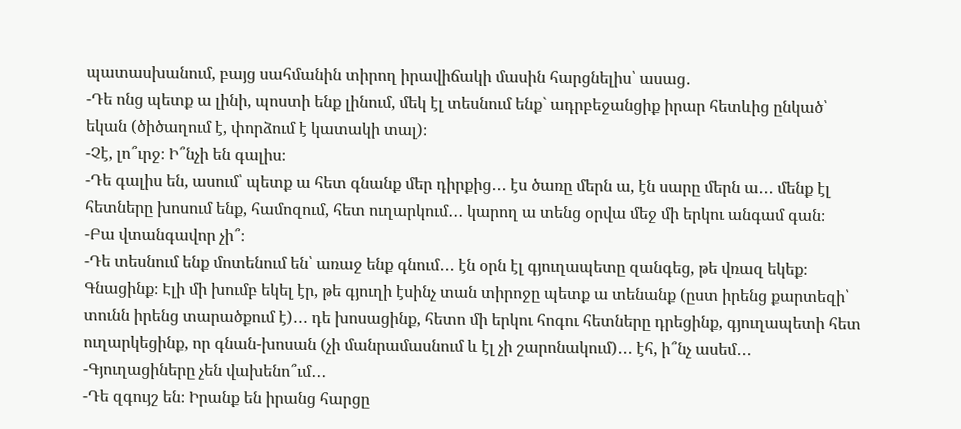պատասխանում, բայց սահմանին տիրող իրավիճակի մասին հարցնելիս՝ ասաց․
-Դե ոնց պետք ա լինի, պոստի ենք լինում, մեկ էլ տեսնում ենք` ադրբեջանցիք իրար հետևից ընկած՝ եկան (ծիծաղում է, փորձում է կատակի տալ)։
-Չէ, լո՞ւրջ։ Ի՞նչի են գալիս։
-Դե գալիս են, ասում՝ պետք ա հետ գնանք մեր դիրքից․․․ էս ծառը մերն ա, էն սարը մերն ա․․․ մենք էլ հետները խոսում ենք, համոզում, հետ ուղարկում․․․ կարող ա տենց օրվա մեջ մի երկու անգամ գան։
-Բա վտանգավոր չի՞։
-Դե տեսնում ենք մոտենում են՝ առաջ ենք գնում․․․ էն օրն էլ գյուղապետը զանգեց, թե վռազ եկեք։ Գնացինք։ Էլի մի խումբ եկել էր, թե գյուղի էսինչ տան տիրոջը պետք ա տենանք (ըստ իրենց քարտեզի՝ տունն իրենց տարածքում է)․․․ դե խոսացինք, հետո մի երկու հոգու հետները դրեցինք, գյուղապետի հետ ուղարկեցինք, որ գնան-խոսան (չի մանրամասնում և էլ չի շարոնակում)․․․ էհ, ի՞նչ ասեմ․․․
-Գյուղացիները չեն վախենո՞ւմ․․․
-Դե զգույշ են։ Իրանք են իրանց հարցը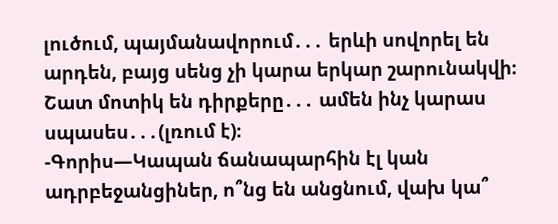լուծում, պայմանավորում․․․ երևի սովորել են արդեն, բայց սենց չի կարա երկար շարունակվի։ Շատ մոտիկ են դիրքերը․․․ ամեն ինչ կարաս սպասես․․․(լռում է)։
-Գորիս—Կապան ճանապարհին էլ կան ադրբեջանցիներ, ո՞նց են անցնում, վախ կա՞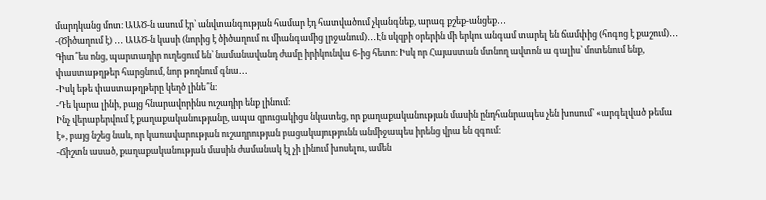մարդկանց մոտ։ ԱԱԾ-ն ասում էր՝ անվտանգության համար էդ հատվածում չկանգնեք, արագ քշեք-անցեք․․․
-(Ծիծաղում է) ․․․ ԱԱԾ-ն կասի (նորից է ծիծաղում ու միանգամից լրջանում)․․․Էն սկզբի օրերին մի երկու անգամ տարել են ճամփից (հոգոց է քաշում)․․․ Գիտ՞ես ոնց, պարտադիր ուղեցում են՝ նամանավանդ ժամը իրիկունվա 6-ից հետո։ Իսկ որ Հայաստան մտնող ավտոն ա գալիս՝ մոտենում ենք, փաստաթղթեր հարցնում, նոր թողնում գնա․․․
-Իսկ եթե փաստաթղթերը կեղծ լինե՞ն։
-Դե կարա լինի, բայց հնարավորինս ուշադիր ենք լինում։
Ինչ վերաբերվում է քաղաքականությանը, ապա զրուցակիցս նկատեց, որ քաղաքականության մասին ընդհանրապես չեն խոսում՝ «արգելված թեմա է», բայց նշեց նաև, որ կառավարության ուշադրության բացակայությունն անմիջապես իրենց վրա են զգում։
-Ճիշտն ասած, քաղաքականության մասին ժամանակ էլ չի լինում խոսելու, ամեն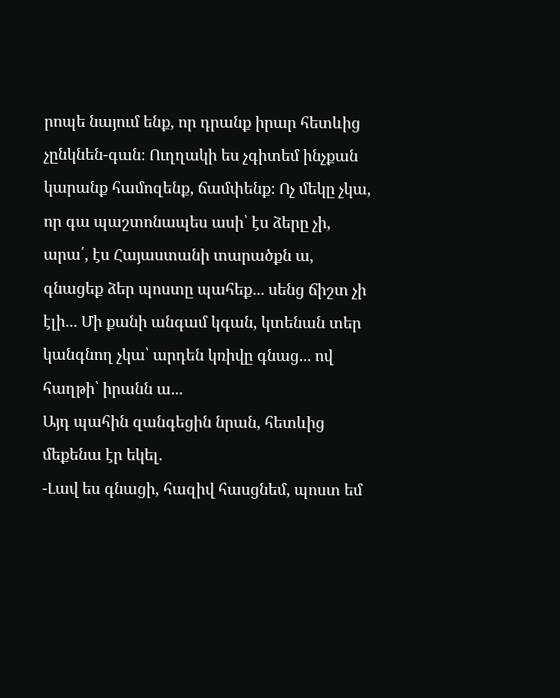րոպե նայում ենք, որ դրանք իրար հետևից չընկնեն-գան։ Ուղղակի ես չգիտեմ ինչքան կարանք համոզենք, ճամփենք։ Ոչ մեկը չկա, որ գա պաշտոնապես ասի՝ էս ձերը չի, արա՛, էս Հայաստանի տարածքն ա, գնացեք ձեր պոստը պահեք․․․ սենց ճիշտ չի էլի․․․ Մի քանի անգամ կգան, կտենան տեր կանգնող չկա՝ արդեն կռիվը գնաց․․․ ով հաղթի՝ իրանն ա․․․
Այդ պահին զանգեցին նրան, հետևից մեքենա էր եկել․
-Լավ ես գնացի, հազիվ հասցնեմ, պոստ եմ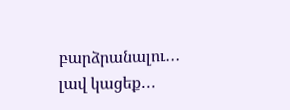բարձրանալու․․․ լավ կացեք․․․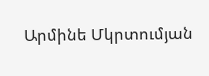Արմինե Մկրտումյան